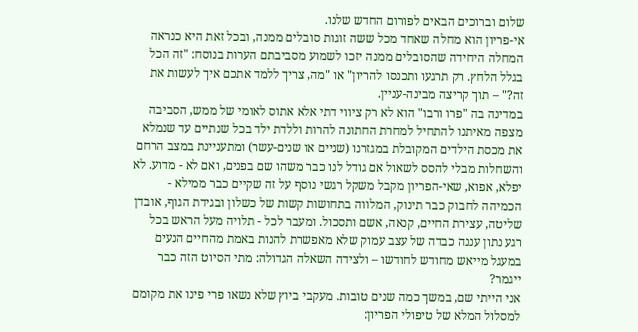שלום וברוכים הבאים לפורום החדש שלנו.
אי-פריון הוא מחלה שאחד מכל ששה זוגות סובלים ממנה, ובכל זאת היא כנראה המחלה היחידה שהסובלים ממנה יזכו לשמוע מסביבתם הערות בנוסח: "זה הכל בגלל הלחץ. רק תרגעו ותכנסו להריון" או "מה, צריך ללמד אתכם איך לעשות את זה?" – תוך קריצה מבינה-עניין.
במדינה בה "פרו ורבו" הוא לא רק ציווי דתי אלא אתוס לאומי של ממש, הסביבה מצפה מאיתנו להתחיל למחרת החתונה להרות וללדת ילד בכל שנתיים עד שנמלא את מכסת הילדים המקובלת במגזרנו (שניים או שנים-עשר) ומתעניינת במצב הרחם והשחלות מבלי להסס לשאול אם גודל לנו כבר משהו שם בפנים, ואם לא - מדוע. לא יפלא, אפוא, שאי-הפריון מקבל משקל רגשי נוסף על זה שקיים כבר ממילא - הכמיהה לחבוק כבר תינוק, המלווה בתחושות קשות של כשלון ובגידת הגוף, אובדן שליטה, עצירת החיים, קנאה, אשם ותסכול. ומעבר לכל - תלויה מעל הראש בכל רגע נתון עננה כבדה של עצב עמוק שלא מאפשרת להנות באמת מהחיים הנעים במעגל מייאש מחודש לחודשו – ולצידה השאלה הגדולה: מתי הסיוט הזה כבר ייגמר?
אני הייתי שם, במשך כמה שנים טובות. מעקבי ביוץ שלא נשאו פרי פינו את מקומם למסלול המלא של טיפולי הפריון: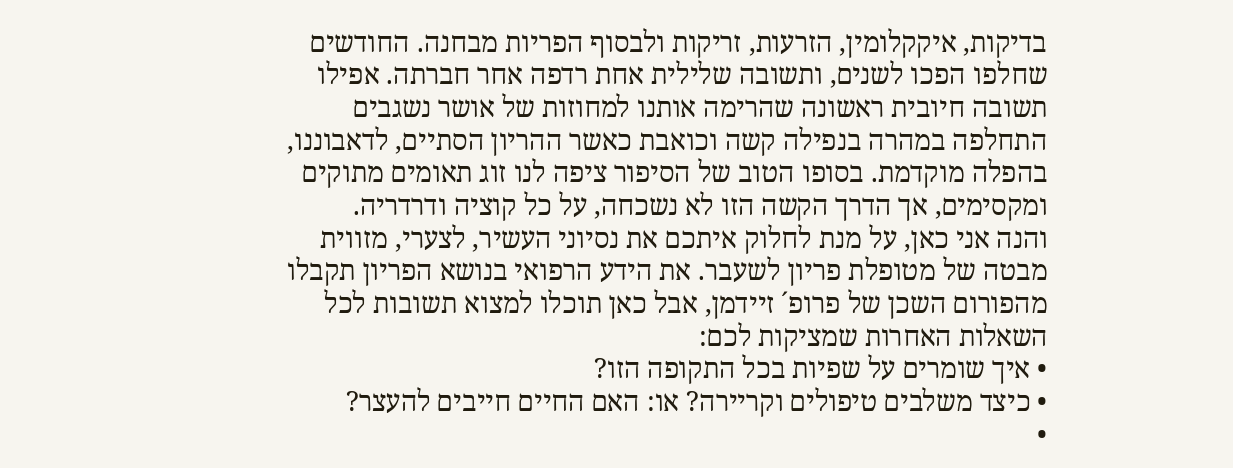בדיקות, איקקלומין, הזרעות, זריקות ולבסוף הפריות מבחנה. החודשים שחלפו הפכו לשנים, ותשובה שלילית אחת רדפה אחר חברתה. אפילו תשובה חיובית ראשונה שהרימה אותנו למחוזות של אושר נשגבים התחלפה במהרה בנפילה קשה וכואבת כאשר ההריון הסתיים, לדאבוננו, בהפלה מוקדמת. בסופו הטוב של הסיפור ציפה לנו זוג תאומים מתוקים ומקסימים, אך הדרך הקשה הזו לא נשכחה, על כל קוציה ודרדריה.
והנה אני כאן, על מנת לחלוק איתכם את נסיוני העשיר, לצערי, מזווית מבטה של מטופלת פריון לשעבר. את הידע הרפואי בנושא הפריון תקבלו מהפורום השכן של פרופ´ זיידמן, אבל כאן תוכלו למצוא תשובות לכל השאלות האחרות שמציקות לכם:
• איך שומרים על שפיות בכל התקופה הזו?
• כיצד משלבים טיפולים וקריירה? או: האם החיים חייבים להעצר?
•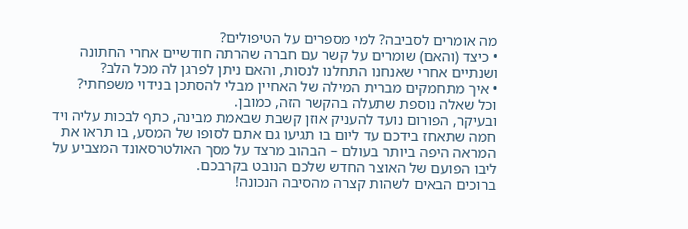מה אומרים לסביבה? למי מספרים על הטיפולים?
• כיצד (והאם) שומרים על קשר עם חברה שהרתה חודשיים אחרי החתונה ושנתיים אחרי שאנחנו התחלנו לנסות, והאם ניתן לפרגן לה מכל הלב?
• איך מתחמקים מברית המילה של האחיין מבלי להסתכן בנידוי משפחתי?
וכל שאלה נוספת שתעלה בהקשר הזה, כמובן.
ובעיקר, הפורום נועד להעניק אוזן קשבת שבאמת מבינה, כתף לבכות עליה ויד חמה שתאחז בידכם עד ליום בו תגיעו גם אתם לסופו של המסע, בו תראו את המראה היפה ביותר בעולם – הבהוב מרצד על מסך האולטרסאונד המצביע על ליבו הפועם של האוצר החדש שלכם הנובט בקרבכם.
ברוכים הבאים לשהות קצרה מהסיבה הנכונה!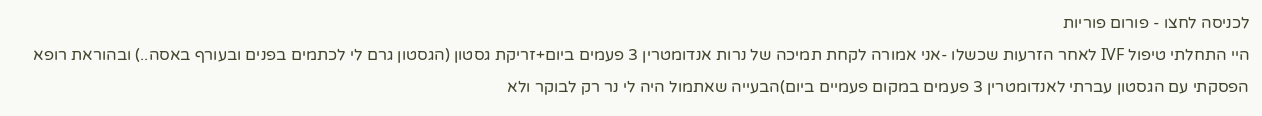לכניסה לחצו - פורום פוריות
היי התחלתי טיפול IVF לאחר הזרעות שכשלו -אני אמורה לקחת תמיכה של נרות אנדומטרין 3 פעמים ביום+זריקת גסטון (הגסטון גרם לי לכתמים בפנים ובעורף באסה..) ובהוראת רופא הפסקתי עם הגסטון עברתי לאנדומטרין 3 פעמים במקום פעמיים ביום)הבעייה שאתמול היה לי נר רק לבוקר ולא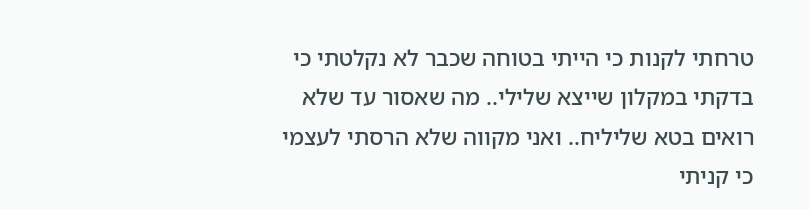טרחתי לקנות כי הייתי בטוחה שכבר לא נקלטתי כי בדקתי במקלון שייצא שלילי.. מה שאסור עד שלא רואים בטא שליליח.. ואני מקווה שלא הרסתי לעצמי כי קניתי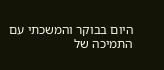היום בבוקר והמשכתי עם התמיכה של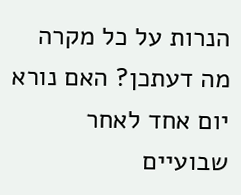הנרות על כל מקרה מה דעתכן? האם נורא יום אחד לאחר שבועיים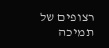רצופים של תמיכה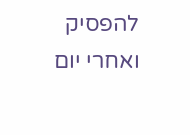להפסיק ואחרי יום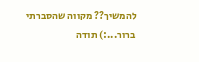להמשיך?? מקווה שהסברתי ברור...:) תודה